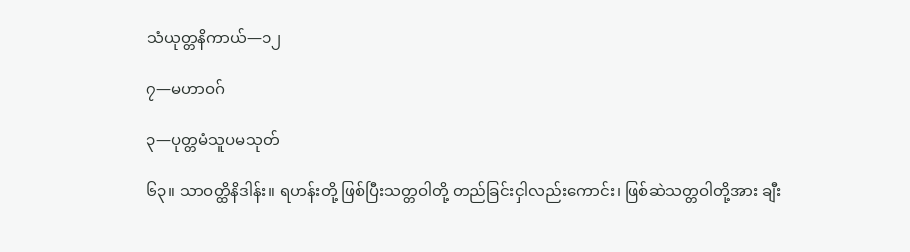သံယုတ္တနိကာယ်—၁၂

၇—မဟာဝဂ်

၃—ပုတ္တမံသူပမသုတ်

၆၃။ သာဝတ္ထိနိဒါန်း။ ရဟန်းတို့ ဖြစ်ပြီးသတ္တဝါတို့ တည်ခြင်းငှါလည်းကောင်း၊ ဖြစ်ဆဲသတ္တဝါတို့အား ချီး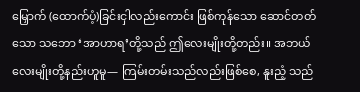မြှောက် (ထောက်ပံ့)ခြင်းငှါလည်းကောင်း ဖြစ်ကုန်သော ဆောင်တတ်သော သဘော ‘အာဟာရ’တို့သည် ဤလေးမျိုးတို့တည်း။ အဘယ်လေးမျိုးတို့နည်းဟူမူ— ကြမ်းတမ်းသည်လည်းဖြစ်စေ, နူးညံ့ သည်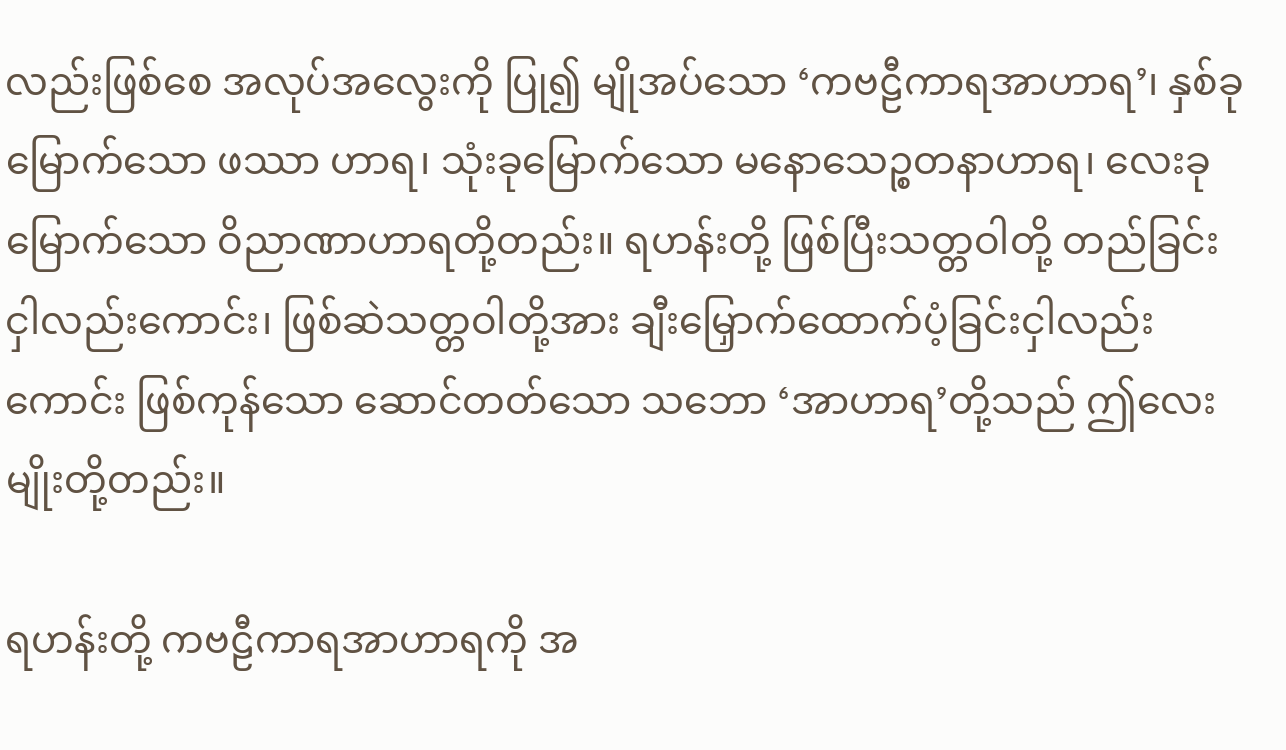လည်းဖြစ်စေ အလုပ်အလွေးကို ပြု၍ မျိုအပ်သော ‘ကဗဠီကာရအာဟာရ’၊ နှစ်ခုမြောက်သော ဖဿာ ဟာရ၊ သုံးခုမြောက်သော မနောသေဉ္စတနာဟာရ၊ လေးခုမြောက်သော ဝိညာဏာဟာရတို့တည်း။ ရဟန်းတို့ ဖြစ်ပြီးသတ္တဝါတို့ တည်ခြင်းငှါလည်းကောင်း၊ ဖြစ်ဆဲသတ္တဝါတို့အား ချီးမြှောက်ထောက်ပံ့ခြင်းငှါလည်းကောင်း ဖြစ်ကုန်သော ဆောင်တတ်သော သဘော ‘အာဟာရ’တို့သည် ဤလေးမျိုးတို့တည်း။

ရဟန်းတို့ ကဗဠီကာရအာဟာရကို အ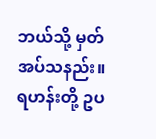ဘယ်သို့ မှတ်အပ်သနည်း။ ရဟန်းတို့ ဥပ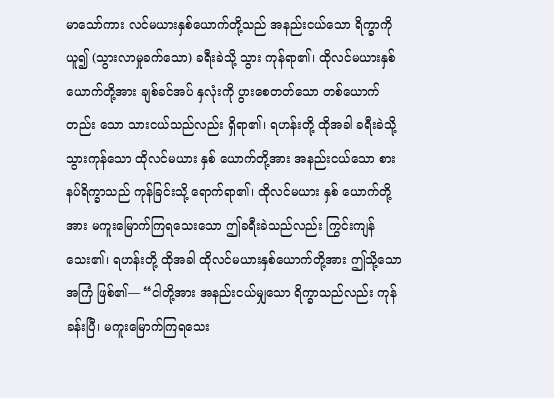မာသော်ကား လင်မယားနှစ်ယောက်တို့သည် အနည်းငယ်သော ရိက္ခာကို ယူ၍ (သွားလာမှုခက်သော) ခရီးခဲသို့ သွား ကုန်ရာ၏၊ ထိုလင်မယားနှစ်ယောက်တို့အား ချစ်ခင်အပ် နှလုံးကို ပွားစေတတ်သော တစ်ယောက်တည်း သော သားငယ်သည်လည်း ရှိရာ၏၊ ရဟန်းတို့ ထိုအခါ ခရီးခဲသို့ သွားကုန်သော ထိုလင်မယား နှစ် ယောက်တို့အား အနည်းငယ်သော စားနပ်ရိက္ခာသည် ကုန်ခြင်းသို့ ရောက်ရာ၏၊ ထိုလင်မယား နှစ် ယောက်တို့အား မကူးမြောက်ကြရသေးသော ဤခရီးခဲသည်လည်း ကြွင်းကျန်သေး၏၊ ရဟန်းတို့ ထိုအခါ ထိုလင်မယားနှစ်ယောက်တို့အား ဤသို့သော အကြံ ဖြစ်၏— “ငါတို့အား အနည်းငယ်မျှသော ရိက္ခာသည်လည်း ကုန်ခန်းပြီ၊ မကူးမြောက်ကြရသေး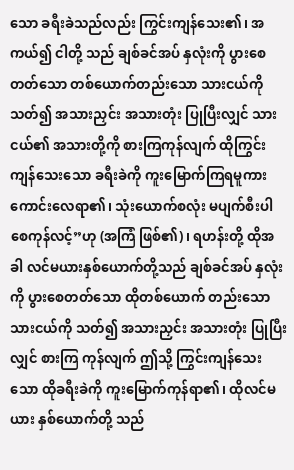သော ခရီးခဲသည်လည်း ကြွင်းကျန်သေး၏၊ အကယ်၍ ငါတို့ သည် ချစ်ခင်အပ် နှလုံးကို ပွားစေတတ်သော တစ်ယောက်တည်းသော သားငယ်ကို သတ်၍ အသားညှင်း အသားတုံး ပြုပြီးလျှင် သားငယ်၏ အသားတို့ကို စားကြကုန်လျက် ထိုကြွင်းကျန်သေးသော ခရီးခဲကို ကူးမြောက်ကြရမူကား ကောင်းလေရာ၏၊ သုံးယောက်စလုံး မပျက်စီးပါစေကုန်လင့်”ဟု (အကြံ ဖြစ်၏)၊ ရဟန်းတို့ ထိုအခါ လင်မယားနှစ်ယောက်တို့သည် ချစ်ခင်အပ် နှလုံးကို ပွားစေတတ်သော ထိုတစ်ယောက် တည်းသော သားငယ်ကို သတ်၍ အသားညှင်း အသားတုံး ပြုပြီးလျှင် စားကြ ကုန်လျက် ဤသို့ ကြွင်းကျန်သေးသော ထိုခရီးခဲကို ကူးမြောက်ကုန်ရာ၏၊ ထိုလင်မယား နှစ်ယောက်တို့ သည်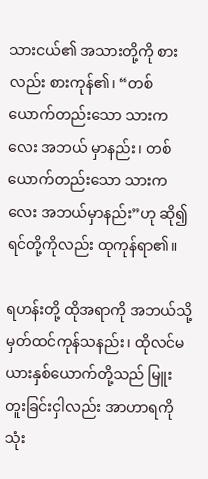သားငယ်၏ အသားတို့ကို စားလည်း စားကုန်၏၊ “တစ်ယောက်တည်းသော သားကလေး အဘယ် မှာနည်း၊ တစ်ယောက်တည်းသော သားကလေး အဘယ်မှာနည်း”ဟု ဆို၍ ရင်တို့ကိုလည်း ထုကုန်ရာ၏။

ရဟန်းတို့ ထိုအရာကို အဘယ်သို့ မှတ်ထင်ကုန်သနည်း၊ ထိုလင်မယားနှစ်ယောက်တို့သည် မြူး တူးခြင်းငှါလည်း အာဟာရကို သုံး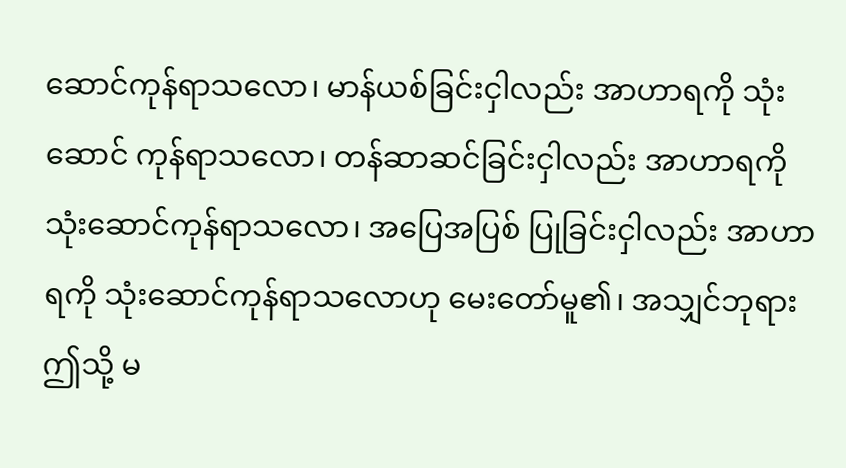ဆောင်ကုန်ရာသလော၊ မာန်ယစ်ခြင်းငှါလည်း အာဟာရကို သုံးဆောင် ကုန်ရာသလော၊ တန်ဆာဆင်ခြင်းငှါလည်း အာဟာရကို သုံးဆောင်ကုန်ရာသလော၊ အပြေအပြစ် ပြုခြင်းငှါလည်း အာဟာရကို သုံးဆောင်ကုန်ရာသလောဟု မေးတော်မူ၏၊ အသျှင်ဘုရား ဤသို့ မ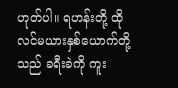ဟုတ်ပါ။ ရဟန်းတို့ ထိုလင်မယားနှစ်ယောက်တို့သည် ခရီးခဲကို ကူး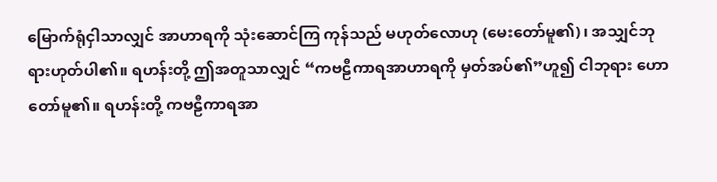မြောက်ရုံငှါသာလျှင် အာဟာရကို သုံးဆောင်ကြ ကုန်သည် မဟုတ်လောဟု (မေးတော်မူ၏)၊ အသျှင်ဘုရားဟုတ်ပါ၏။ ရဟန်းတို့ ဤအတူသာလျှင် “ကဗဠီကာရအာဟာရကို မှတ်အပ်၏”ဟူ၍ ငါဘုရား ဟောတော်မူ၏။ ရဟန်းတို့ ကဗဠီကာရအာ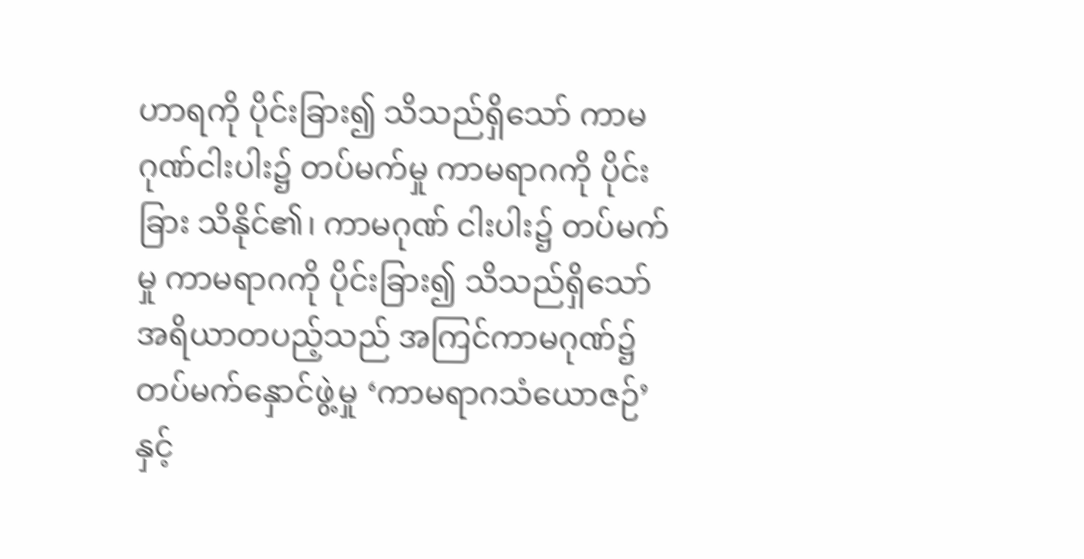ဟာရကို ပိုင်းခြား၍ သိသည်ရှိသော် ကာမဂုဏ်ငါးပါး၌ တပ်မက်မှု ကာမရာဂကို ပိုင်းခြား သိနိုင်၏၊ ကာမဂုဏ် ငါးပါး၌ တပ်မက်မှု ကာမရာဂကို ပိုင်းခြား၍ သိသည်ရှိသော် အရိယာတပည့်သည် အကြင်ကာမဂုဏ်၌ တပ်မက်နှောင်ဖွဲ့မှု ‘ကာမရာဂသံယောဇဉ်’နှင့်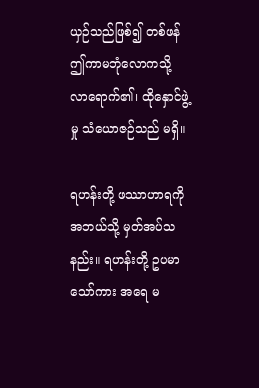ယှဉ်သည်ဖြစ်၍ တစ်ဖန် ဤကာမဘုံလောကသို့ လာရောက်၏၊ ထိုနှောင်ဖွဲ့မှု သံယောဇဉ်သည် မရှိ။

ရဟန်းတို့ ဖဿာဟာရကို အဘယ်သို့ မှတ်အပ်သနည်း။ ရဟန်းတို့ ဥပမာသော်ကား အရေ မ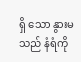ရှိ သော နွားမသည် နံရံကို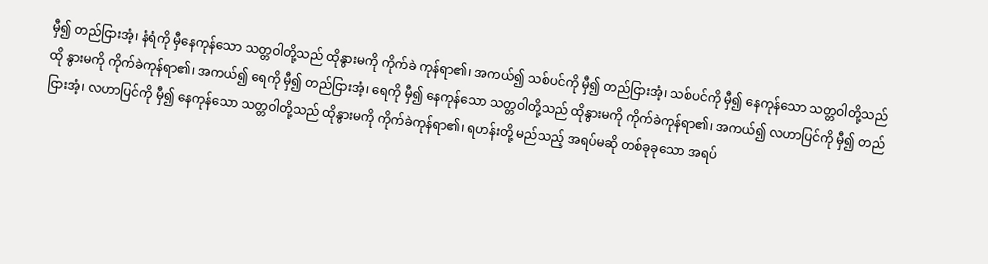မှီ၍ တည်ငြားအံ့၊ နံရံကို မှီနေကုန်သော သတ္တဝါတို့သည် ထိုနွားမကို ကိုက်ခဲ ကုန်ရာ၏၊ အကယ်၍ သစ်ပင်ကို မှီ၍ တည်ငြားအံ့၊ သစ်ပင်ကို မှီ၍ နေကုန်သော သတ္တဝါတို့သည် ထို နွားမကို ကိုက်ခဲကုန်ရာ၏၊ အကယ်၍ ရေကို မှီ၍ တည်ငြားအံ့၊ ရေကို မှီ၍ နေကုန်သော သတ္တဝါတို့သည် ထိုနွားမကို ကိုက်ခဲကုန်ရာ၏၊ အကယ်၍ လဟာပြင်ကို မှီ၍ တည်ငြားအံ့၊ လဟာပြင်ကို မှီ၍ နေကုန်သော သတ္တဝါတို့သည် ထိုနွားမကို ကိုက်ခဲကုန်ရာ၏၊ ရဟန်းတို့ မည်သည့် အရပ်မဆို တစ်ခုခုသော အရပ်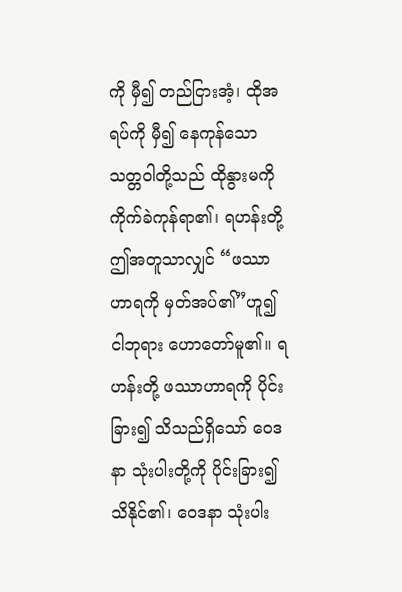ကို မှီ၍ တည်ငြားအံ့၊ ထိုအရပ်ကို မှီ၍ နေကုန်သော သတ္တဝါတို့သည် ထိုနွားမကို ကိုက်ခဲကုန်ရာ၏၊ ရဟန်းတို့ ဤအတူသာလျှင် “ဖဿာဟာရကို မှတ်အပ်၏”ဟူ၍ ငါဘုရား ဟောတော်မူ၏။ ရဟန်းတို့ ဖဿာဟာရကို ပိုင်းခြား၍ သိသည်ရှိသော် ဝေဒနာ သုံးပါးတို့ကို ပိုင်းခြား၍ သိနိုင်၏၊ ဝေဒနာ သုံးပါး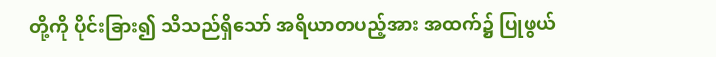တို့ကို ပိုင်းခြား၍ သိသည်ရှိသော် အရိယာတပည့်အား အထက်၌ ပြုဖွယ်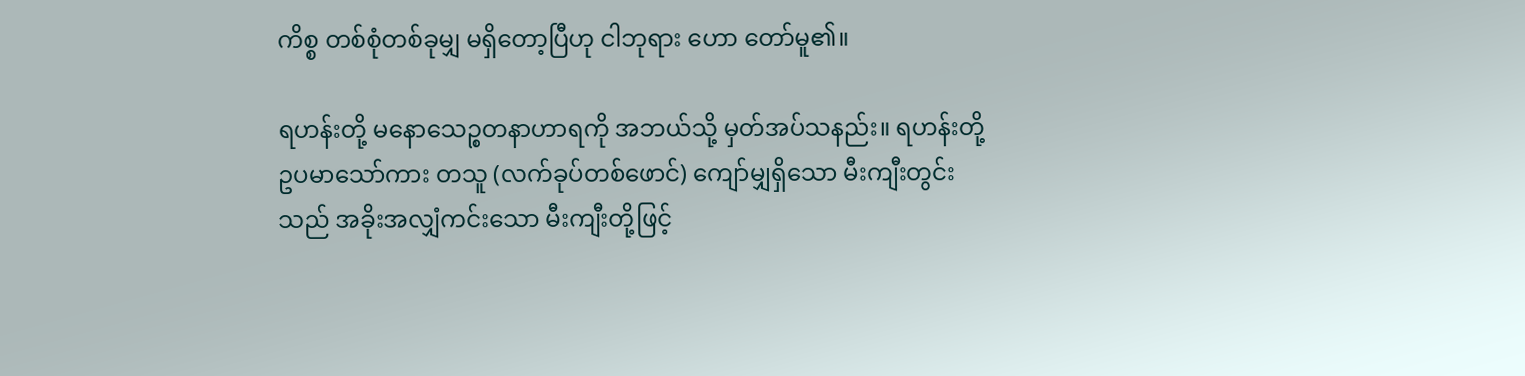ကိစ္စ တစ်စုံတစ်ခုမျှ မရှိတော့ပြီဟု ငါဘုရား ဟော တော်မူ၏။

ရဟန်းတို့ မနောသေဉ္စတနာဟာရကို အဘယ်သို့ မှတ်အပ်သနည်း။ ရဟန်းတို့ ဥပမာသော်ကား တသူ (လက်ခုပ်တစ်ဖောင်) ကျော်မျှရှိသော မီးကျီးတွင်းသည် အခိုးအလျှံကင်းသော မီးကျီးတို့ဖြင့်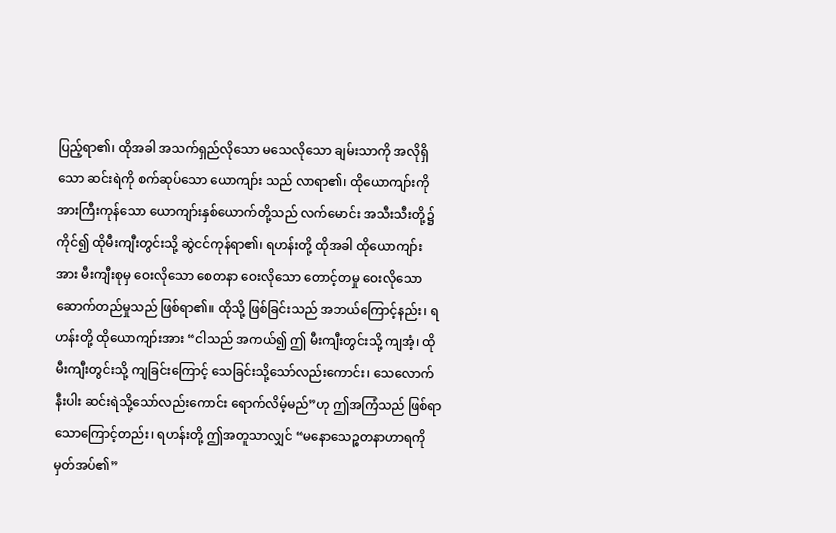ပြည့်ရာ၏၊ ထိုအခါ အသက်ရှည်လိုသော မသေလိုသော ချမ်းသာကို အလိုရှိသော ဆင်းရဲကို စက်ဆုပ်သော ယောကျာ်း သည် လာရာ၏၊ ထိုယောကျာ်းကို အားကြီးကုန်သော ယောကျာ်းနှစ်ယောက်တို့သည် လက်မောင်း အသီးသီးတို့၌ ကိုင်၍ ထိုမီးကျီးတွင်းသို့ ဆွဲငင်ကုန်ရာ၏၊ ရဟန်းတို့ ထိုအခါ ထိုယောကျာ်းအား မီးကျီးစုမှ ဝေးလိုသော စေတနာ ဝေးလိုသော တောင့်တမှု ဝေးလိုသော ဆောက်တည်မှုသည် ဖြစ်ရာ၏။ ထိုသို့ ဖြစ်ခြင်းသည် အဘယ်ကြောင့်နည်း၊ ရဟန်းတို့ ထိုယောကျာ်းအား “ငါသည် အကယ်၍ ဤ မီးကျီးတွင်းသို့ ကျအံ့၊ ထိုမီးကျီးတွင်းသို့ ကျခြင်းကြောင့် သေခြင်းသို့သော်လည်းကောင်း၊ သေလောက် နီးပါး ဆင်းရဲသို့သော်လည်းကောင်း ရောက်လိမ့်မည်”ဟု ဤအကြံသည် ဖြစ်ရာသောကြောင့်တည်း၊ ရဟန်းတို့ ဤအတူသာလျှင် “မနောသေဉ္စတနာဟာရကို မှတ်အပ်၏”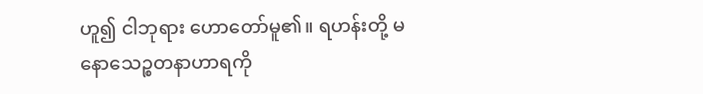ဟူ၍ ငါဘုရား ဟောတော်မူ၏။ ရဟန်းတို့ မနောသေဉ္စတနာဟာရကို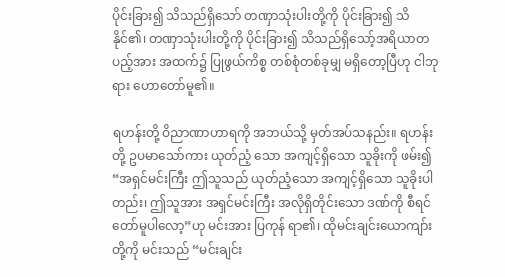ပိုင်းခြား၍ သိသည်ရှိသော် တဏှာသုံးပါးတို့ကို ပိုင်းခြား၍ သိနိုင်၏၊ တဏှာသုံးပါးတို့ကို ပိုင်းခြား၍ သိသည်ရှိသော့်အရိယာတပည့်အား အထက်၌ ပြုဖွယ်ကိစ္စ တစ်စုံတစ်ခုမျှ မရှိတော့ပြီဟု ငါဘုရား ဟောတော်မူ၏။

ရဟန်းတို့ ဝိညာဏာဟာရကို အဘယ်သို့ မှတ်အပ်သနည်း။ ရဟန်းတို့ ဥပမာသော်ကား ယုတ်ညံ့ သော အကျင့်ရှိသော သူခိုးကို ဖမ်း၍ “အရှင်မင်းကြီး ဤသူသည် ယုတ်ညံ့သော အကျင့်ရှိသော သူခိုးပါ တည်း၊ ဤသူအား အရှင်မင်းကြီး အလိုရှိတိုင်းသော ဒဏ်ကို စီရင်တော်မူပါလော့”ဟု မင်းအား ပြကုန် ရာ၏၊ ထိုမင်းချင်းယောကျာ်းတို့ကို မင်းသည် “မင်းချင်း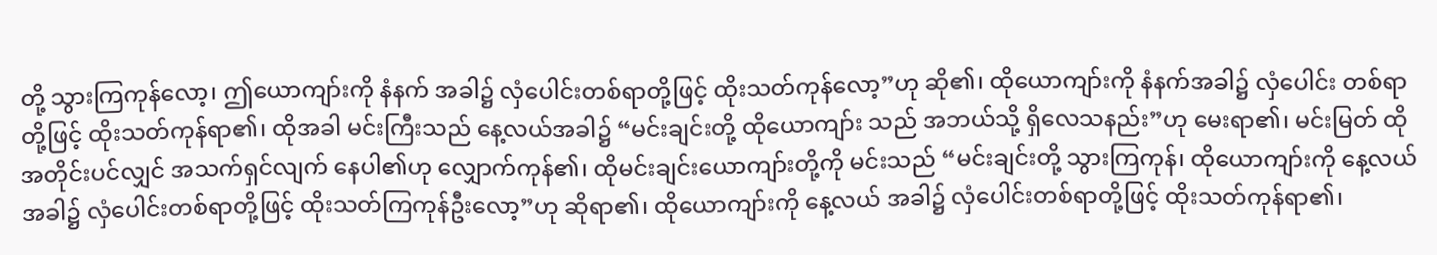တို့ သွားကြကုန်လော့၊ ဤယောကျာ်းကို နံနက် အခါ၌ လှံပေါင်းတစ်ရာတို့ဖြင့် ထိုးသတ်ကုန်လော့”ဟု ဆို၏၊ ထိုယောကျာ်းကို နံနက်အခါ၌ လှံပေါင်း တစ်ရာတို့ဖြင့် ထိုးသတ်ကုန်ရာ၏၊ ထိုအခါ မင်းကြီးသည် နေ့လယ်အခါ၌ “မင်းချင်းတို့ ထိုယောကျာ်း သည် အဘယ်သို့ ရှိလေသနည်း”ဟု မေးရာ၏၊ မင်းမြတ် ထိုအတိုင်းပင်လျှင် အသက်ရှင်လျက် နေပါ၏ဟု လျှောက်ကုန်၏၊ ထိုမင်းချင်းယောကျာ်းတို့ကို မင်းသည် “မင်းချင်းတို့ သွားကြကုန်၊ ထိုယောကျာ်းကို နေ့လယ်အခါ၌ လှံပေါင်းတစ်ရာတို့ဖြင့် ထိုးသတ်ကြကုန်ဦးလော့”ဟု ဆိုရာ၏၊ ထိုယောကျာ်းကို နေ့လယ် အခါ၌ လှံပေါင်းတစ်ရာတို့ဖြင့် ထိုးသတ်ကုန်ရာ၏၊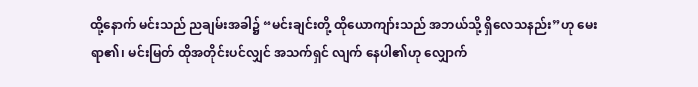ထို့နောက် မင်းသည် ညချမ်းအခါ၌ “မင်းချင်းတို့ ထိုယောကျာ်းသည် အဘယ်သို့ ရှိလေသနည်း”ဟု မေးရာ၏၊ မင်းမြတ် ထိုအတိုင်းပင်လျှင် အသက်ရှင် လျက် နေပါ၏ဟု လျှောက်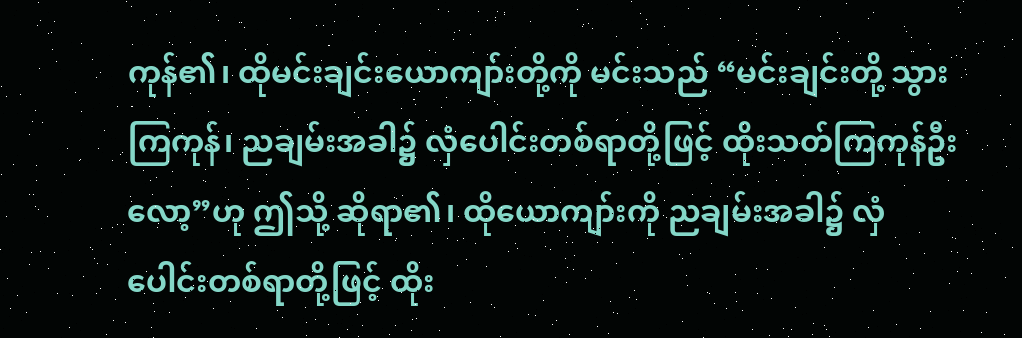ကုန်၏၊ ထိုမင်းချင်းယောကျာ်းတို့ကို မင်းသည် “မင်းချင်းတို့ သွားကြကုန်၊ ညချမ်းအခါ၌ လှံပေါင်းတစ်ရာတို့ဖြင့် ထိုးသတ်ကြကုန်ဦးလော့”ဟု ဤသို့ ဆိုရာ၏၊ ထိုယောကျာ်းကို ညချမ်းအခါ၌ လှံပေါင်းတစ်ရာတို့ဖြင့် ထိုး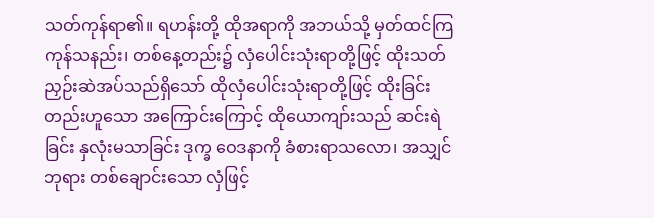သတ်ကုန်ရာ၏။ ရဟန်းတို့ ထိုအရာကို အဘယ်သို့ မှတ်ထင်ကြ ကုန်သနည်း၊ တစ်နေ့တည်း၌ လှံပေါင်းသုံးရာတို့ဖြင့် ထိုးသတ်ညှဉ်းဆဲအပ်သည်ရှိသော် ထိုလှံပေါင်းသုံးရာတို့ဖြင့် ထိုးခြင်းတည်းဟူသော အကြောင်းကြောင့် ထိုယောကျာ်းသည် ဆင်းရဲခြင်း နှလုံးမသာခြင်း ဒုက္ခ ဝေဒနာကို ခံစားရာသလော၊ အသျှင်ဘုရား တစ်ချောင်းသော လှံဖြင့်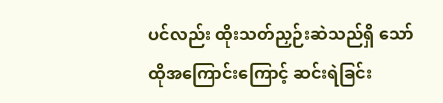ပင်လည်း ထိုးသတ်ညှဉ်းဆဲသည်ရှိ သော် ထိုအကြောင်းကြောင့် ဆင်းရဲခြင်း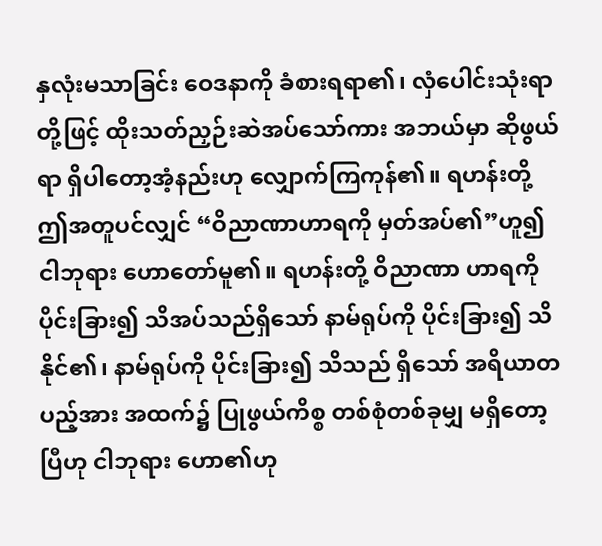နှလုံးမသာခြင်း ဝေဒနာကို ခံစားရရာ၏၊ လှံပေါင်းသုံးရာတို့ဖြင့် ထိုးသတ်ညှဉ်းဆဲအပ်သော်ကား အဘယ်မှာ ဆိုဖွယ်ရာ ရှိပါတော့အံ့နည်းဟု လျှောက်ကြကုန်၏။ ရဟန်းတို့ ဤအတူပင်လျှင် “ဝိညာဏာဟာရကို မှတ်အပ်၏”ဟူ၍ ငါဘုရား ဟောတော်မူ၏။ ရဟန်းတို့ ဝိညာဏာ ဟာရကို ပိုင်းခြား၍ သိအပ်သည်ရှိသော် နာမ်ရုပ်ကို ပိုင်းခြား၍ သိနိုင်၏၊ နာမ်ရုပ်ကို ပိုင်းခြား၍ သိသည် ရှိသော် အရိယာတပည့်အား အထက်၌ ပြုဖွယ်ကိစ္စ တစ်စုံတစ်ခုမျှ မရှိတော့ပြီဟု ငါဘုရား ဟော၏ဟု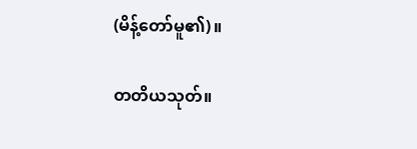(မိန့်တော်မူ၏)။

တတိယသုတ်။